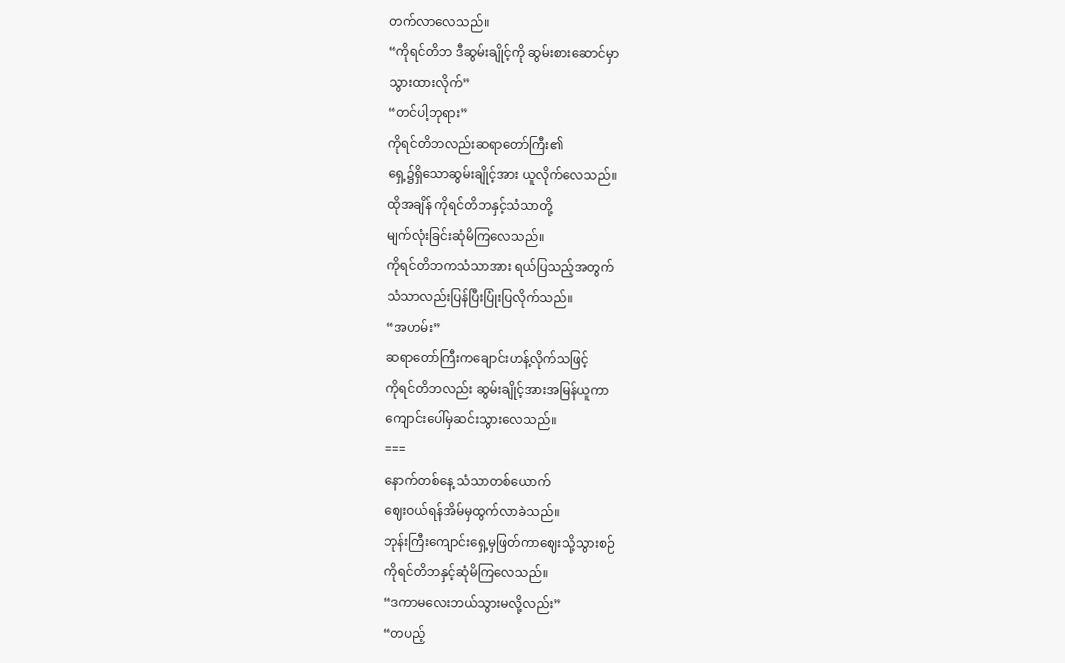တက်လာလေသည်။
“ကိုရင်တိဘ ဒီဆွမ်းချိုင့်ကို ဆွမ်းစားဆောင်မှာ
သွားထားလိုက်”
“တင်ပါ့ဘုရား”
ကိုရင်တိဘလည်းဆရာတော်ကြီး၏
ရှေ့၌ရှိသောဆွမ်းချိုင့်အား ယူလိုက်လေသည်။
ထိုအချိန် ကိုရင်တိဘနှင့်သံသာတို့
မျက်လုံးခြင်းဆုံမိကြလေသည်။
ကိုရင်တိဘကသံသာအား ရယ်ပြသည့်အတွက်
သံသာလည်းပြန်ပြီးပြုံးပြလိုက်သည်။
“အဟမ်း”
ဆရာတော်ကြီးကချောင်းဟန့်လိုက်သဖြင့်
ကိုရင်တိဘလည်း ဆွမ်းချိုင့်အားအမြန်ယူကာ
ကျောင်းပေါ်မှဆင်းသွားလေသည်။
===
နောက်တစ်နေ့ သံသာတစ်ယောက်
ဈေးဝယ်ရန်အိမ်မှထွက်လာခဲသည်။
ဘုန်းကြီးကျောင်းရှေ့မှဖြတ်ကာဈေးသို့သွားစဉ်
ကိုရင်တိဘနှင့်ဆုံမိကြလေသည်။
“ဒကာမလေးဘယ်သွားမလို့လည်း”
“တပည့်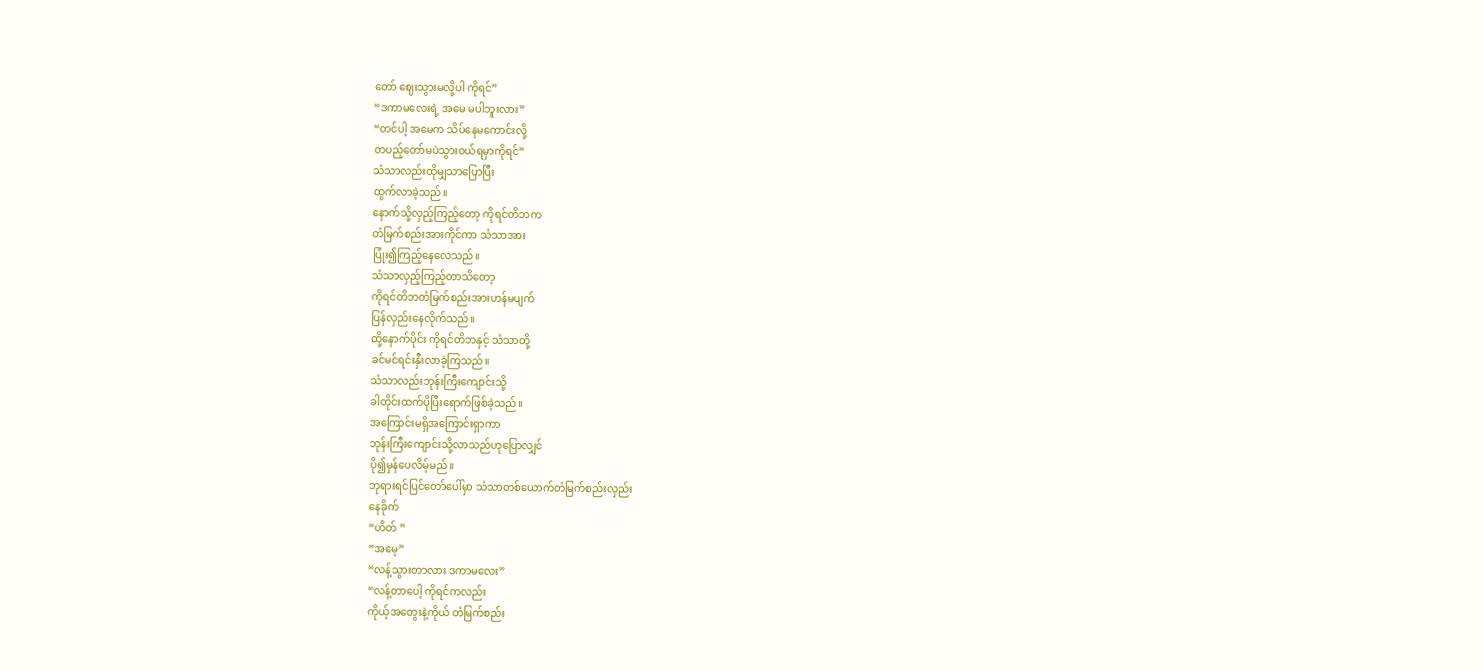တော် ဈေးသွားမလို့ပါ ကိုရင်”
“ဒကာမလေးရဲ့ အမေ မပါဘူးလား”
“တင်ပါ့ အမေက သိပ်နေမကောင်းလို့
တပည့်တော်မပဲသွားဝယ်ရမှာကိုရင်”
သံသာလည်းထိုမျှသာပြောပြီး
ထွက်လာခဲ့သည်။
နောက်သို့လှည့်ကြည့်တော့ ကိုရင်တိဘက
တံမြက်စည်းအားကိုင်ကာ သံသာအား
ပြုံး၍ကြည့်နေလေသည်။
သံသာလှည့်ကြည့်တာသိတော့
ကိုရင်တိဘတံမြက်စည်းအားဟန်မပျက်
ပြန်လှည်းနေလိုက်သည်။
ထို့နောက်ပိုင်း ကိုရင်တိဘနှင့် သံသာတို့
ခင်မင်ရင်းနှီးလာခဲ့ကြသည်။
သံသာလည်းဘုန်းကြီးကျောင်းသို့
ခါတိုင်းထက်ပိုပြီးရောက်ဖြစ်ခဲ့သည်။
အကြောင်းမရှိအကြောင်းရှာကာ
ဘုန်းကြီးကျောင်းသို့လာသည်ဟုပြောလျှင်
ပို၍မှန်ပေလိမ့်မည်။
ဘုရားရင်ပြင်တော်ပေါ်မှာ သံသာတစ်ယောက်တံမြက်စည်းလှည်း
နေခိုက်
“ဟိတ် ”
“အမေ့”
“လန့်သွားတာလား ဒကာမလေး”
“လန့်တာပေါ့ ကိုရင်ကလည်း
ကိုယ့်အတွေးနဲ့ကိုယ် တံမြက်စည်း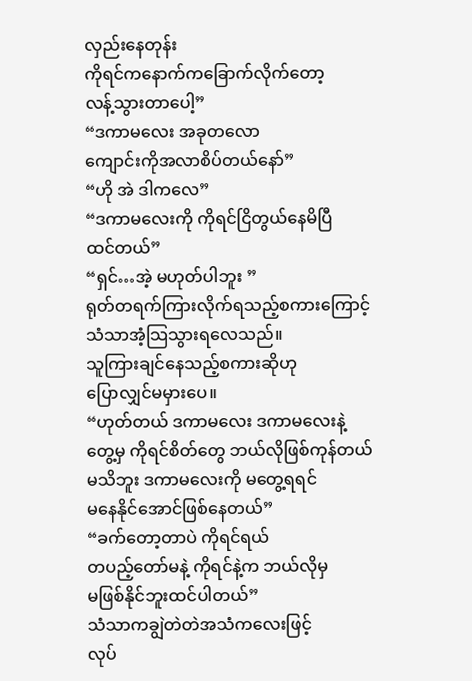လှည်းနေတုန်း
ကိုရင်ကနောက်ကခြောက်လိုက်တော့
လန့်သွားတာပေါ့”
“ဒကာမလေး အခုတလော
ကျောင်းကိုအလာစိပ်တယ်နော်”
“ဟို အဲ ဒါကလေ”
“ဒကာမလေးကို ကိုရင်ငြိတွယ်နေမိပြီ
ထင်တယ်”
“ရှင်…အဲ့ မဟုတ်ပါဘူး ”
ရုတ်တရက်ကြားလိုက်ရသည့်စကားကြောင့်
သံသာအံ့သြသွားရလေသည်။
သူကြားချင်နေသည့်စကားဆိုဟု
ပြောလျှင်မမှားပေ။
“ဟုတ်တယ် ဒကာမလေး ဒကာမလေးနဲ့
တွေ့မှ ကိုရင်စိတ်တွေ ဘယ်လိုဖြစ်ကုန်တယ်
မသိဘူး ဒကာမလေးကို မတွေ့ရရင်
မနေနိုင်အောင်ဖြစ်နေတယ်”
“ခက်တော့တာပဲ ကိုရင်ရယ်
တပည့်တော်မနဲ့ ကိုရင်နဲ့က ဘယ်လိုမှ
မဖြစ်နိုင်ဘူးထင်ပါတယ်”
သံသာကချွဲတဲတဲအသံကလေးဖြင့်
လုပ်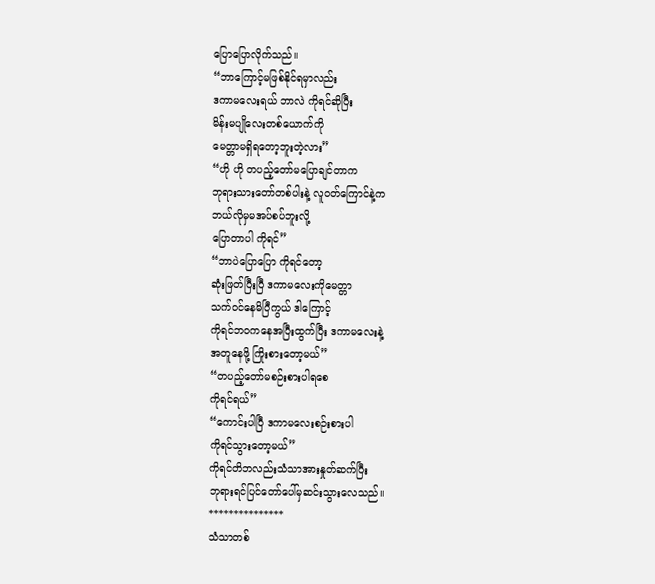ပြောပြောလိုက်သည်။
“ဘာကြောင့်မဖြစ်နိုင်ရမှာလည်း
ဒကာမလေးရယ် ဘာလဲ ကိုရင်ဆိုပြီး
မိန်းမပျိုလေးတစ်ယောက်ကို
မေတ္တာမရှိရတော့ဘူးတဲ့လား”
“ဟို ဟို တပည့်တော်မပြောချင်တာက
ဘုရားသားတော်တစ်ပါးနဲ့ လူဝတ်ကြောင်နဲ့က
ဘယ်လိုမှမအပ်စပ်ဘူးလို့
ပြောတာပါ ကိုရင်”
“ဘာပဲပြောပြော ကိုရင်တော့
ဆုံးဖြတ်ပြီးပြီ ဒကာမလေးကိုမေတ္တာ
သက်ဝင်နေမိပြီကွယ် ဒါကြောင့်
ကိုရင်ဘဝကနေအပြီးထွက်ပြီး ဒကာမလေးနဲ့
အတူနေဖို့ ကြိုးစားတော့မယ်”
“တပည့်တော်မစဉ်းစားပါရစေ
ကိုရင်ရယ်”
“ကောင်းပါပြီ ဒကာမလေးစဉ်းစားပါ
ကိုရင်သွားတော့မယ်”
ကိုရင်တိဘလည်းသံသာအားနှုတ်ဆက်ပြီး
ဘုရားရင်ပြင်တော်ပေါ်မှဆင်းသွားလေသည်။
***************
သံသာတစ်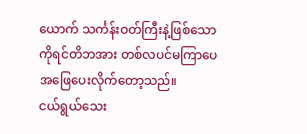ယောက် သင်္ကန်းဝတ်ကြီးနဲ့ဖြစ်သော
ကိုရင်တိဘအား တစ်လပင်မကြာပေ
အဖြေပေးလိုက်တော့သည်။
ငယ်ရွယ်သေး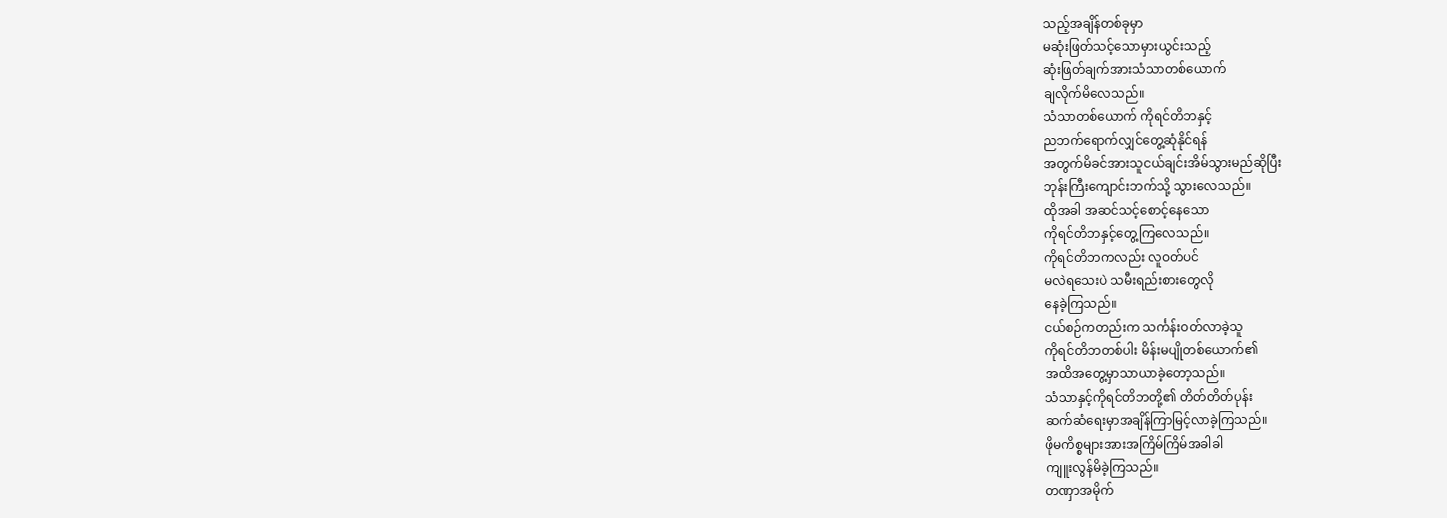သည့်အချိန်တစ်ခုမှာ
မဆုံးဖြတ်သင့်သောမှားယွင်းသည့်
ဆုံးဖြတ်ချက်အားသံသာတစ်ယောက်
ချလိုက်မိလေသည်။
သံသာတစ်ယောက် ကိုရင်တိဘနှင့်
ညဘက်ရောက်လျှင်တွေ့ဆုံနိုင်ရန်
အတွက်မိခင်အားသူငယ်ချင်းအိမ်သွားမည်ဆိုပြီး
ဘုန်းကြီးကျောင်းဘက်သို့ သွားလေသည်။
ထိုအခါ အဆင်သင့်စောင့်နေသော
ကိုရင်တိဘနှင့်တွေ့ကြလေသည်။
ကိုရင်တိဘကလည်း လူဝတ်ပင်
မလဲရသေးပဲ သမီးရည်းစားတွေလို
နေခဲ့ကြသည်။
ငယ်စဉ်ကတည်းက သင်္ကန်းဝတ်လာခဲ့သူ
ကိုရင်တိဘတစ်ပါး မိန်းမပျိုတစ်ယောက်၏
အထိအတွေ့မှာသာယာခဲ့တော့သည်။
သံသာနှင့်ကိုရင်တိဘတို့၏ တိတ်တိတ်ပုန်း
ဆက်ဆံရေးမှာအချိန်ကြာမြင့်လာခဲ့ကြသည်။
ဖိုမကိစ္စများအားအကြိမ်ကြိမ်အခါခါ
ကျူးလွန်မိခဲ့ကြသည်။
တဏှာအမိုက်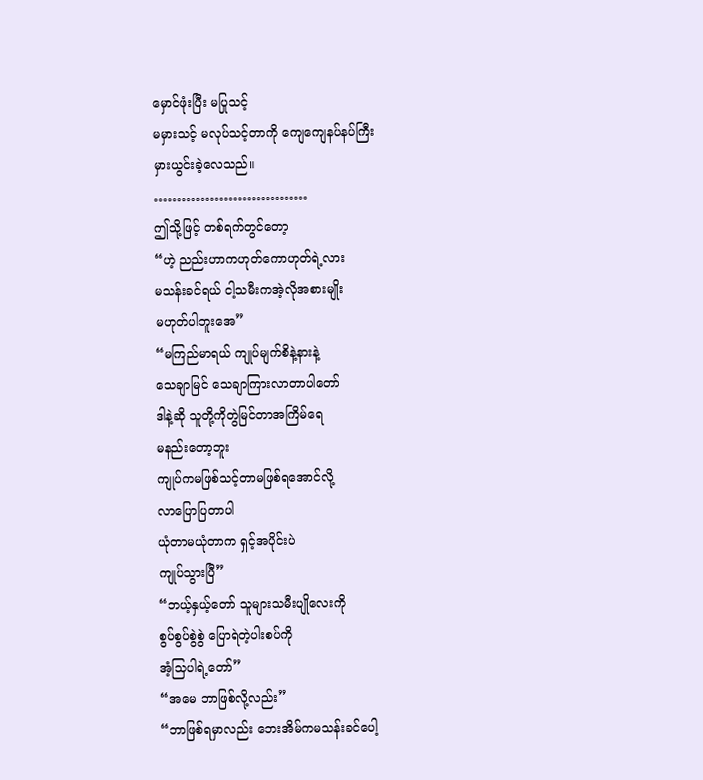မှောင်ဖုံးပြီး မပြုသင့်
မမှားသင့် မလုပ်သင့်တာကို ကျေကျေနပ်နပ်ကြီး
မှားယွင်းခဲ့လေသည်။
……………………………
ဤသို့ဖြင့် တစ်ရက်တွင်တော့
“ဟဲ့ ညည်းဟာကဟုတ်ကောဟုတ်ရဲ့လား
မသန်းခင်ရယ် ငါ့သမီးကအဲ့လိုအစားမျိုး
မဟုတ်ပါဘူးအေ”
“မကြည်မာရယ် ကျုပ်မျက်စိနဲ့နားနဲ့
သေချာမြင် သေချာကြားလာတာပါတော်
ဒါနဲ့ဆို သူတို့ကိုတွဲမြင်တာအကြိမ်ရေ
မနည်းတော့ဘူး
ကျုပ်ကမဖြစ်သင့်တာမဖြစ်ရအောင်လို့
လာပြောပြတာပါ
ယုံတာမယုံတာက ရှင့်အပိုင်းပဲ
ကျုပ်သွားပြီ”
“ဘယ့်နှယ့်တော် သူများသမီးပျိုလေးကို
စွပ်စွပ်စွဲစွဲ ပြောရဲတဲ့ပါးစပ်ကို
အံ့သြပါရဲ့တော်”
“အမေ ဘာဖြစ်လို့လည်း”
“ဘာဖြစ်ရမှာလည်း ဘေးအိမ်ကမသန်းခင်ပေါ့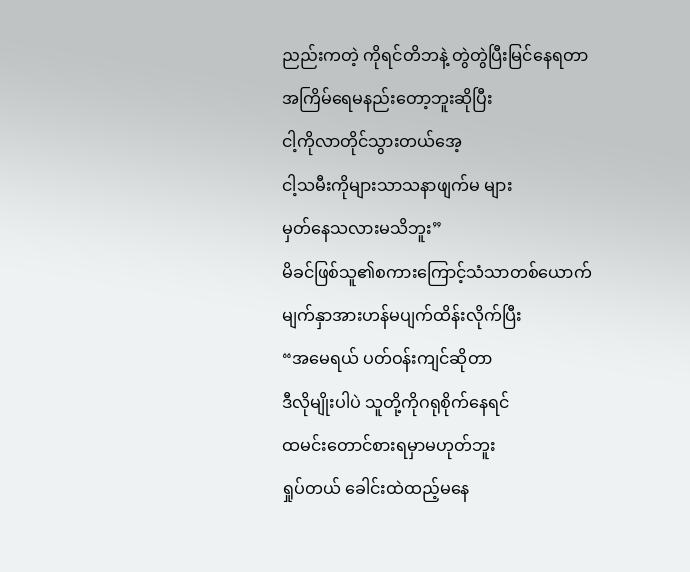ညည်းကတဲ့ ကိုရင်တိဘနဲ့ တွဲတွဲပြီးမြင်နေရတာ
အကြိမ်ရေမနည်းတော့ဘူးဆိုပြီး
ငါ့ကိုလာတိုင်သွားတယ်အေ့
ငါ့သမီးကိုများသာသနာဖျက်မ များ
မှတ်နေသလားမသိဘူး”
မိခင်ဖြစ်သူ၏စကားကြောင့်သံသာတစ်ယောက်
မျက်နှာအားဟန်မပျက်ထိန်းလိုက်ပြီး
“အမေရယ် ပတ်ဝန်းကျင်ဆိုတာ
ဒီလိုမျိုးပါပဲ သူတို့ကိုဂရုစိုက်နေရင်
ထမင်းတောင်စားရမှာမဟုတ်ဘူး
ရှုပ်တယ် ခေါင်းထဲထည့်မနေ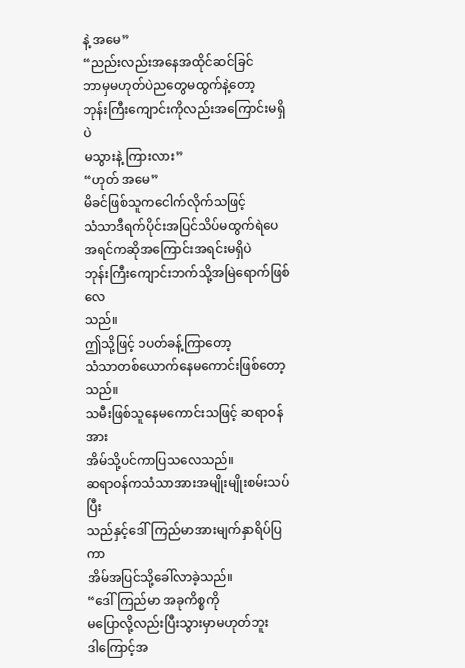နဲ့ အမေ”
“ညည်းလည်းအနေအထိုင်ဆင်ခြင်
ဘာမှမဟုတ်ပဲညတွေမထွက်နဲ့တော့
ဘုန်းကြီးကျောင်းကိုလည်းအကြောင်းမရှိပဲ
မသွားနဲ့ ကြားလား”
“ဟုတ် အမေ”
မိခင်ဖြစ်သူကငေါက်လိုက်သဖြင့်
သံသာဒီရက်ပိုင်းအပြင်သိပ်မထွက်ရဲပေ
အရင်ကဆိုအကြောင်းအရင်းမရှိပဲ
ဘုန်းကြီးကျောင်းဘက်သို့အမြဲရောက်ဖြစ်လေ
သည်။
ဤသို့ဖြင့် ၁ပတ်ခန့်ကြာတော့
သံသာတစ်ယောက်နေမကောင်းဖြစ်တော့သည်။
သမီးဖြစ်သူနေမကောင်းသဖြင့် ဆရာဝန်အား
အိမ်သို့ပင်ကာပြသလေသည်။
ဆရာဝန်ကသံသာအားအမျိုးမျိုးစမ်းသပ်ပြီး
သည်နှင့်ဒေါ်ကြည်မာအားမျက်နှာရိပ်ပြကာ
အိမ်အပြင်သို့ခေါ်လာခဲ့သည်။
“ဒေါ်ကြည်မာ အခုကိစ္စကို
မပြောလို့လည်းပြီးသွားမှာမဟုတ်ဘူး
ဒါကြောင့်အ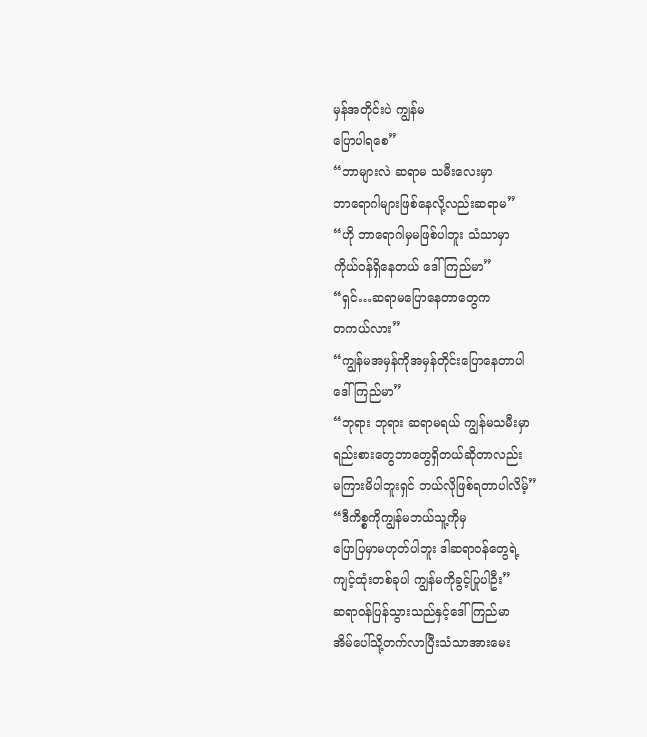မှန်အတိုင်းပဲ ကျွန်မ
ပြောပါရစေ”
“ဘာများလဲ ဆရာမ သမီးလေးမှာ
ဘာရောဂါများဖြစ်နေလို့လည်းဆရာမ”
“ဟို ဘာရောဂါမှမဖြစ်ပါဘူး သံသာမှာ
ကိုယ်ဝန်ရှိနေတယ် ဒေါ်ကြည်မာ”
“ရှင်…ဆရာမပြောနေတာတွေက
တကယ်လား”
“ကျွန်မအမှန်ကိုအမှန်တိုင်းပြောနေတာပါ
ဒေါ်ကြည်မာ”
“ဘုရား ဘုရား ဆရာမရယ် ကျွန်မသမီးမှာ
ရည်းစားတွေဘာတွေရှိတယ်ဆိုတာလည်း
မကြားမိပါဘူးရှင် ဘယ်လိုဖြစ်ရတာပါလိမ့်”
“ဒီကိစ္စကိုကျွန်မဘယ်သူ့ကိုမှ
ပြောပြမှာမဟုတ်ပါဘူး ဒါဆရာဝန်တွေရဲ့
ကျင့်ထုံးတစ်ခုပါ ကျွန်မကိုခွင့်ပြုပါဦး”
ဆရာဝန်ပြန်သွားသည်နှင့်ဒေါ်ကြည်မာ
အိမ်ပေါ်သို့တက်လာပြီးသံသာအားမေး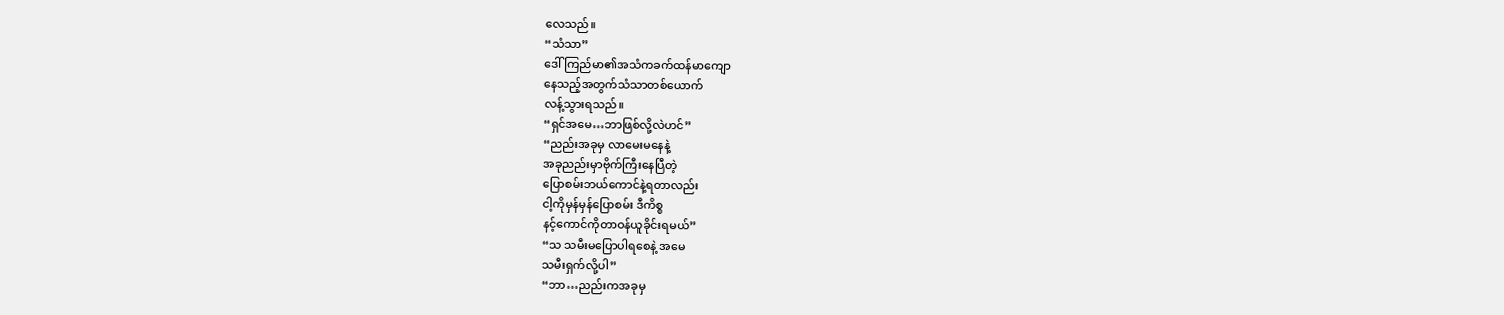လေသည်။
“သံသာ”
ဒေါ်ကြည်မာ၏အသံကခက်ထန်မာကျော
နေသည့်အတွက်သံသာတစ်ယောက်
လန့်သွားရသည်။
“ရှင်အမေ…ဘာဖြစ်လို့လဲဟင်”
“ညည်းအခုမှ လာမေးမနေနဲ့
အခုညည်းမှာဗိုက်ကြီးနေပြီတဲ့
ပြောစမ်းဘယ်ကောင်နဲ့ရတာလည်း
ငါ့ကိုမှန်မှန်ပြောစမ်း ဒီကိစ္စ
နင့်ကောင်ကိုတာဝန်ယူခိုင်းရမယ်”
“သ သမီးမပြောပါရစေနဲ့ အမေ
သမီးရှက်လို့ပါ”
“ဘာ…ညည်းကအခုမှ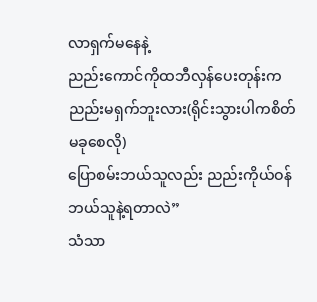လာရှက်မနေနဲ့
ညည်းကောင်ကိုထဘီလှန်ပေးတုန်းက
ညည်းမရှက်ဘူးလား(ရိုင်းသွားပါကစိတ်မခုစေလို)
ပြောစမ်းဘယ်သူလည်း ညည်းကိုယ်ဝန်
ဘယ်သူနဲ့ရတာလဲ”
သံသာ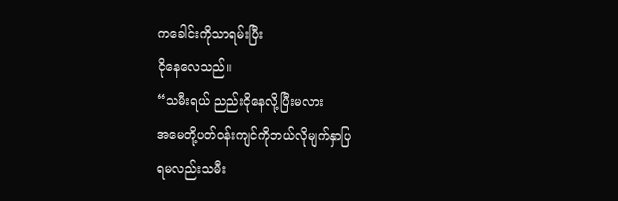ကခေါင်းကိုသာရမ်းပြီး
ငိုနေလေသည်။
“သမီးရယ် ညည်းငိုနေလို့ပြီးမလား
အမေတို့ပတ်ဝန်းကျင်ကိုဘယ်လိုမျက်နှာပြ
ရမလည်းသမီး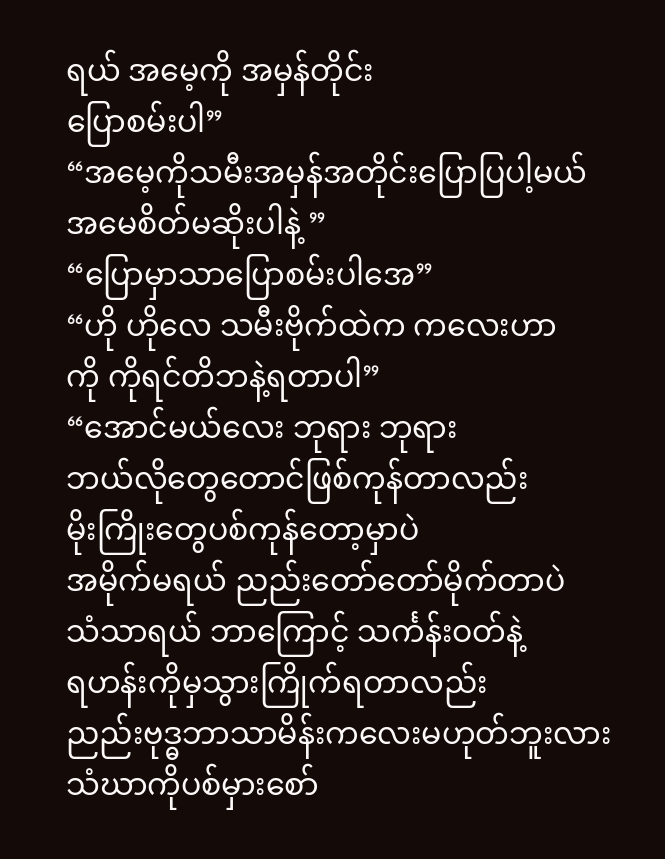ရယ် အမေ့ကို အမှန်တိုင်း
ပြောစမ်းပါ”
“အမေ့ကိုသမီးအမှန်အတိုင်းပြောပြပါ့မယ်
အမေစိတ်မဆိုးပါနဲ့ ”
“ပြောမှာသာပြောစမ်းပါအေ”
“ဟို ဟိုလေ သမီးဗိုက်ထဲက ကလေးဟာ
ကို ကိုရင်တိဘနဲ့ရတာပါ”
“အောင်မယ်လေး ဘုရား ဘုရား
ဘယ်လိုတွေတောင်ဖြစ်ကုန်တာလည်း
မိုးကြိုးတွေပစ်ကုန်တော့မှာပဲ
အမိုက်မရယ် ညည်းတော်တော်မိုက်တာပဲ
သံသာရယ် ဘာကြောင့် သင်္ကန်းဝတ်နဲ့
ရဟန်းကိုမှသွားကြိုက်ရတာလည်း
ညည်းဗုဒ္ဓဘာသာမိန်းကလေးမဟုတ်ဘူးလား
သံဃာကိုပစ်မှားစော်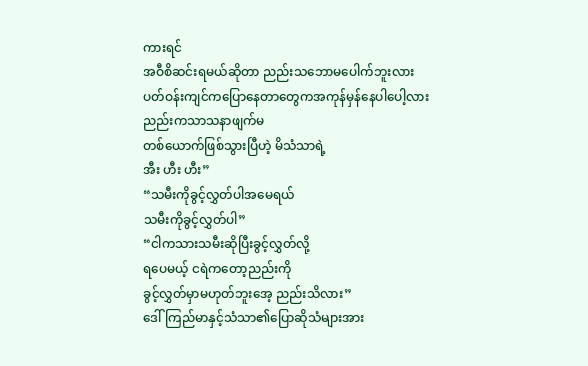ကားရင်
အဝီစိဆင်းရမယ်ဆိုတာ ညည်းသဘောမပေါက်ဘူးလား
ပတ်ဝန်းကျင်ကပြောနေတာတွေကအကုန်မှန်နေပါပေါ့လား ညည်းကသာသနာဖျက်မ
တစ်ယောက်ဖြစ်သွားပြီဟဲ့ မိသံသာရဲ့
အီး ဟီး ဟီး”
“သမီးကိုခွင့်လွှတ်ပါအမေရယ်
သမီးကိုခွင့်လွှတ်ပါ”
“ငါကသားသမီးဆိုပြီးခွင့်လွှတ်လို့
ရပေမယ့် ငရဲကတော့ညည်းကို
ခွင့်လွှတ်မှာမဟုတ်ဘူးအေ့ ညည်းသိလား”
ဒေါ်ကြည်မာနှင့်သံသာ၏ပြောဆိုသံများအား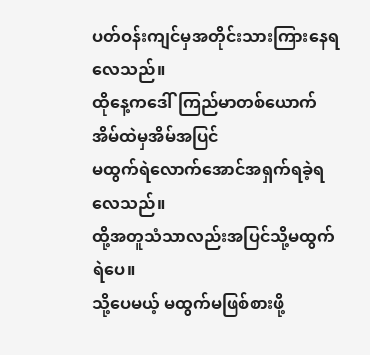ပတ်ဝန်းကျင်မှအတိုင်းသားကြားနေရလေသည်။
ထိုနေ့ကဒေါ်ကြည်မာတစ်ယောက်
အိမ်ထဲမှအိမ်အပြင်
မထွက်ရဲလောက်အောင်အရှက်ရခဲ့ရလေသည်။
ထို့အတူသံသာလည်းအပြင်သို့မထွက်ရဲပေ။
သို့ပေမယ့် မထွက်မဖြစ်စားဖို့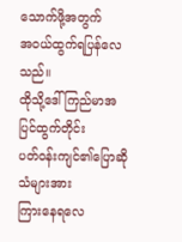သောက်ဖို့အတွက်
အဝယ်ထွက်ရပြန်လေသည်။
ထိုသို့ဒေါ်ကြည်မာအပြင်ထွက်တိုင်း
ပတ်ဝန်းကျင်၏ပြောဆိုသံများအား
ကြားနေရလေ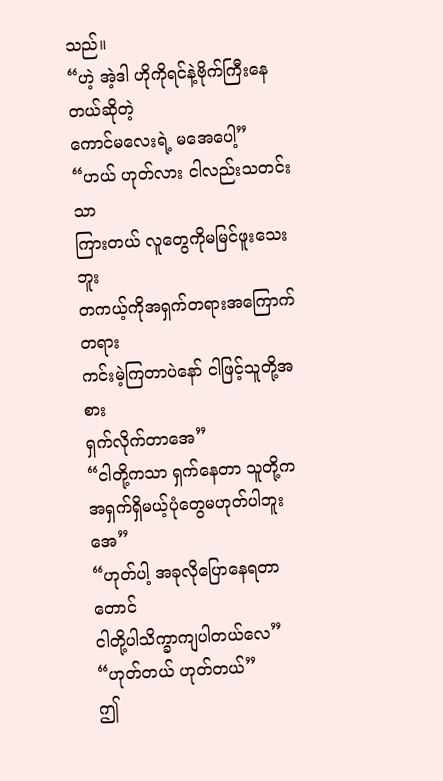သည်။
“ဟဲ့ အဲ့ဒါ ဟိုကိုရင်နဲ့ဗိုက်ကြီးနေတယ်ဆိုတဲ့
ကောင်မလေးရဲ့ မအေပေါ့”
“ဟယ် ဟုတ်လား ငါလည်းသတင်းသာ
ကြားတယ် လူတွေကိုမမြင်ဖူးသေးဘူး
တကယ့်ကိုအရှက်တရားအကြောက်တရား
ကင်းမဲ့ကြတာပဲနော် ငါဖြင့်သူတို့အစား
ရှက်လိုက်တာအေ”
“ငါတို့ကသာ ရှက်နေတာ သူတို့က
အရှက်ရှိမယ့်ပုံတွေမဟုတ်ပါဘူးအေ”
“ဟုတ်ပါ့ အခုလိုပြောနေရတာတောင်
ငါတို့ပါသိက္ခာကျပါတယ်လေ”
“ဟုတ်တယ် ဟုတ်တယ်”
ဤ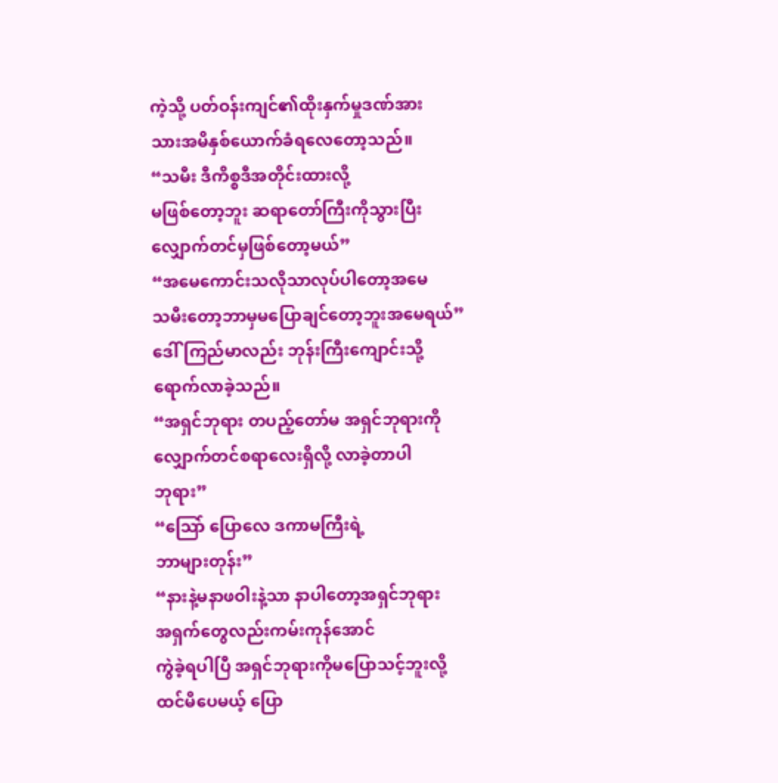ကဲ့သို့ ပတ်ဝန်းကျင်၏ထိုးနှက်မှုဒဏ်အား
သားအမိနှစ်ယောက်ခံရလေတော့သည်။
“သမီး ဒီကိစ္စဒီအတိုင်းထားလို့
မဖြစ်တော့ဘူး ဆရာတော်ကြီးကိုသွားပြီး
လျှောက်တင်မှဖြစ်တော့မယ်”
“အမေကောင်းသလိုသာလုပ်ပါတော့အမေ
သမီးတော့ဘာမှမပြောချင်တော့ဘူးအမေရယ်”
ဒေါ်ကြည်မာလည်း ဘုန်းကြီးကျောင်းသို့
ရောက်လာခဲ့သည်။
“အရှင်ဘုရား တပည့်တော်မ အရှင်ဘုရားကို
လျှောက်တင်စရာလေးရှိလို့ လာခဲ့တာပါ
ဘုရား”
“သြော် ပြောလေ ဒကာမကြီးရဲ့
ဘာများတုန်း”
“နားနဲ့မနာဖဝါးနဲ့သာ နာပါတော့အရှင်ဘုရား
အရှက်တွေလည်းကမ်းကုန်အောင်
ကွဲခဲ့ရပါပြီ အရှင်ဘုရားကိုမပြောသင့်ဘူးလို့
ထင်မိပေမယ့် ပြော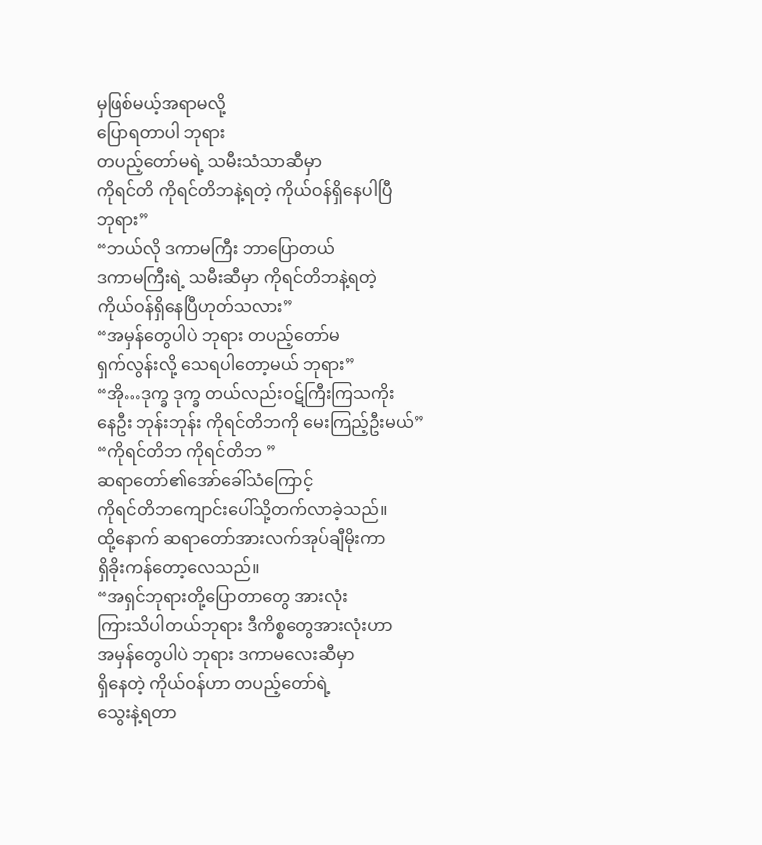မှဖြစ်မယ့်အရာမလို့
ပြောရတာပါ ဘုရား
တပည့်တော်မရဲ့ သမီးသံသာဆီမှာ
ကိုရင်တိ ကိုရင်တိဘနဲ့ရတဲ့ ကိုယ်ဝန်ရှိနေပါပြီ
ဘုရား”
“ဘယ်လို ဒကာမကြီး ဘာပြောတယ်
ဒကာမကြီးရဲ့ သမီးဆီမှာ ကိုရင်တိဘနဲ့ရတဲ့
ကိုယ်ဝန်ရှိနေပြီဟုတ်သလား”
“အမှန်တွေပါပဲ ဘုရား တပည့်တော်မ
ရှက်လွန်းလို့ သေရပါတော့မယ် ဘုရား”
“အို…ဒုက္ခ ဒုက္ခ တယ်လည်းဝဋ်ကြီးကြသကိုး
နေဦး ဘုန်းဘုန်း ကိုရင်တိဘကို မေးကြည့်ဦးမယ်”
“ကိုရင်တိဘ ကိုရင်တိဘ ”
ဆရာတော်၏အော်ခေါ်သံကြောင့်
ကိုရင်တိဘကျောင်းပေါ်သို့တက်လာခဲ့သည်။
ထို့နောက် ဆရာတော်အားလက်အုပ်ချီမိုးကာ
ရှိခိုးကန်တော့လေသည်။
“အရှင်ဘုရားတို့ပြောတာတွေ အားလုံး
ကြားသိပါတယ်ဘုရား ဒီကိစ္စတွေအားလုံးဟာ
အမှန်တွေပါပဲ ဘုရား ဒကာမလေးဆီမှာ
ရှိနေတဲ့ ကိုယ်ဝန်ဟာ တပည့်တော်ရဲ့
သွေးနဲ့ရတာ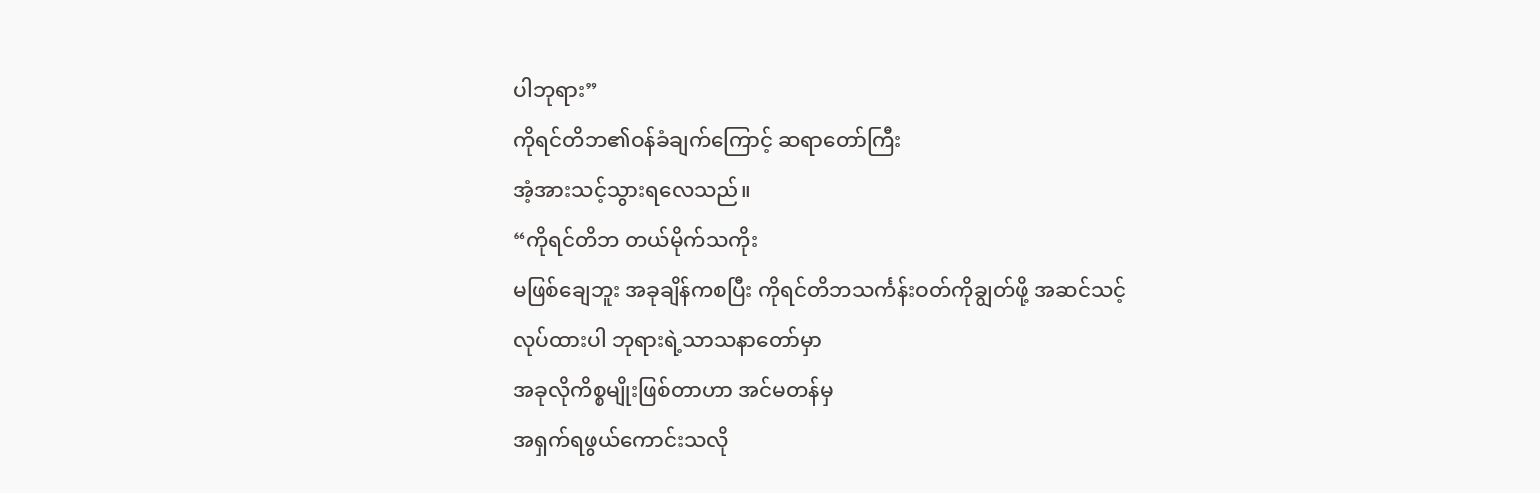ပါဘုရား”
ကိုရင်တိဘ၏ဝန်ခံချက်ကြောင့် ဆရာတော်ကြီး
အံ့အားသင့်သွားရလေသည်။
“ကိုရင်တိဘ တယ်မိုက်သကိုး
မဖြစ်ချေဘူး အခုချိန်ကစပြီး ကိုရင်တိဘသင်္ကန်းဝတ်ကိုချွတ်ဖို့ အဆင်သင့်
လုပ်ထားပါ ဘုရားရဲ့သာသနာတော်မှာ
အခုလိုကိစ္စမျိုးဖြစ်တာဟာ အင်မတန်မှ
အရှက်ရဖွယ်ကောင်းသလို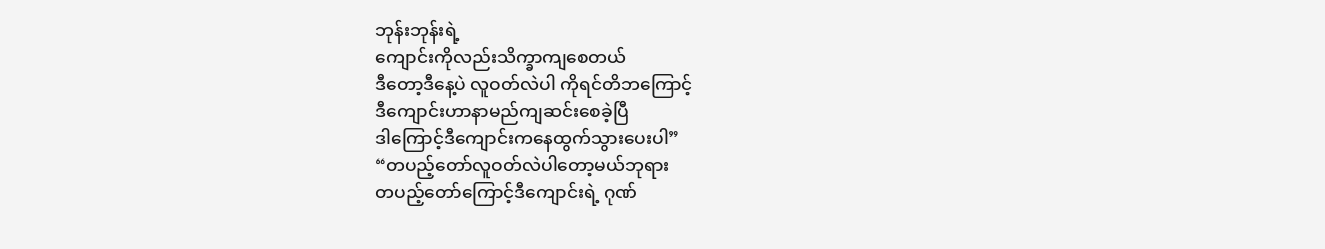ဘုန်းဘုန်းရဲ့
ကျောင်းကိုလည်းသိက္ခာကျစေတယ်
ဒီတော့ဒီနေ့ပဲ လူဝတ်လဲပါ ကိုရင်တိဘကြောင့်
ဒီကျောင်းဟာနာမည်ကျဆင်းစေခဲ့ပြီ
ဒါကြောင့်ဒီကျောင်းကနေထွက်သွားပေးပါ”
“တပည့်တော်လူဝတ်လဲပါတော့မယ်ဘုရား
တပည့်တော်ကြောင့်ဒီကျောင်းရဲ့ ဂုဏ်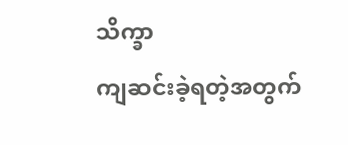သိက္ခာ
ကျဆင်းခဲ့ရတဲ့အတွက်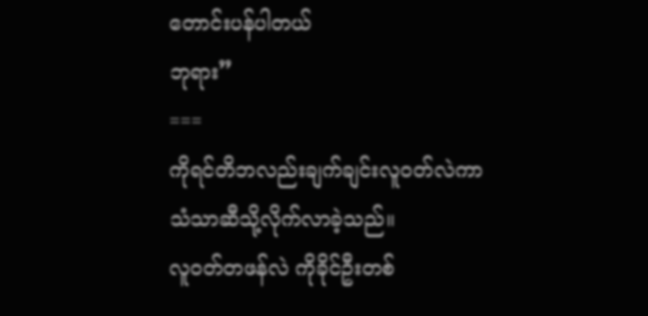တောင်းပန်ပါတယ်
ဘုရား”
===
ကိုရင်တိဘလည်းချက်ချင်းလူဝတ်လဲကာ
သံသာဆီသို့လိုက်လာခဲ့သည်။
လူဝတ်တဖန်လဲ ကိုခိုင်ဦးတစ်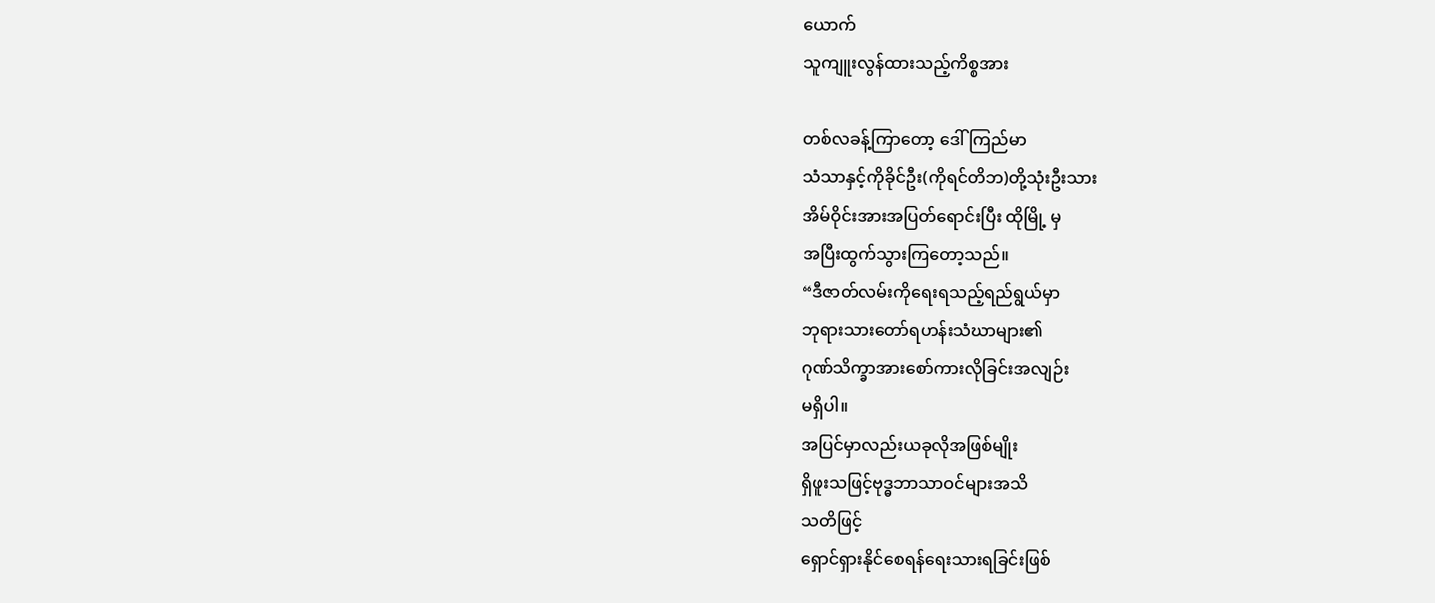ယောက်
သူကျူးလွန်ထားသည့်ကိစ္စအား

တစ်လခန့်ကြာတော့ ဒေါ်ကြည်မာ
သံသာနှင့်ကိုခိုင်ဦး(ကိုရင်တိဘ)တို့သုံးဦးသား
အိမ်ဝိုင်းအားအပြတ်ရောင်းပြီး ထိုမြို့ မှ
အပြီးထွက်သွားကြတော့သည်။
“ဒီဇာတ်လမ်းကိုရေးရသည့်ရည်ရွယ်မှာ
ဘုရားသားတော်ရဟန်းသံဃာများ၏
ဂုဏ်သိက္ခာအားစော်ကားလိုခြင်းအလျဉ်း
မရှိပါ။
အပြင်မှာလည်းယခုလိုအဖြစ်မျိုး
ရှိဖူးသဖြင့်ဗုဒ္ဓဘာသာဝင်များအသိ
သတိဖြင့်
ရှောင်ရှားနိုင်စေရန်ရေးသားရခြင်းဖြစ်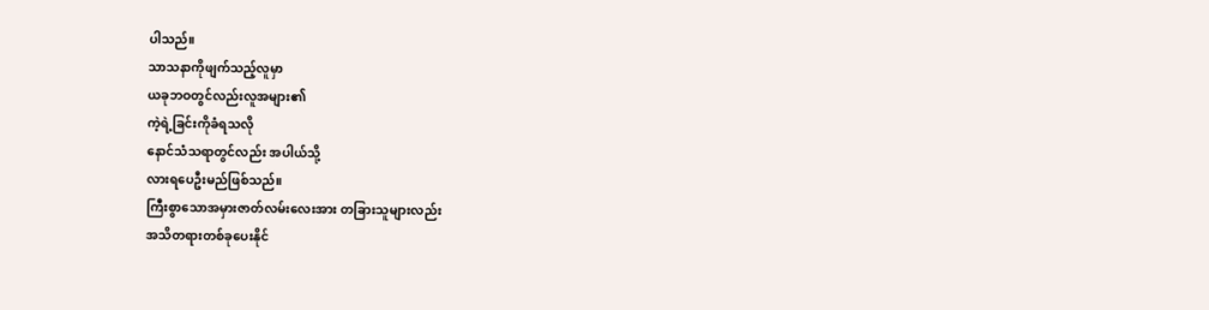ပါသည်။
သာသနာကိုဖျက်သည့်လူမှာ
ယခုဘဝတွင်လည်းလူအများ၏
ကဲ့ရဲ့ခြင်းကိုခံရသလို
နောင်သံသရာတွင်လည်း အပါယ်သို့
လားရပေဦးမည်ဖြစ်သည်။
ကြီးစွာသောအမှားဇာတ်လမ်းလေးအား တခြားသူများလည်း
အသိတရားတစ်ခုပေးနိုင်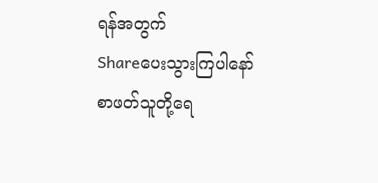ရန်အတွက်
Shareပေးသွားကြပါနော် စာဖတ်သူတို့ရေ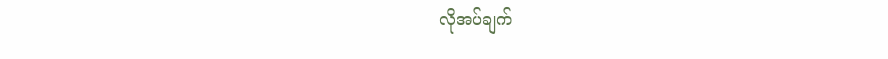လိုအပ်ချက်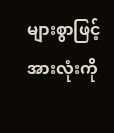များစွာဖြင့်
အားလုံးကို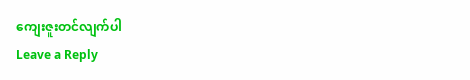ကျေးဇူးတင်လျက်ပါ
Leave a Reply